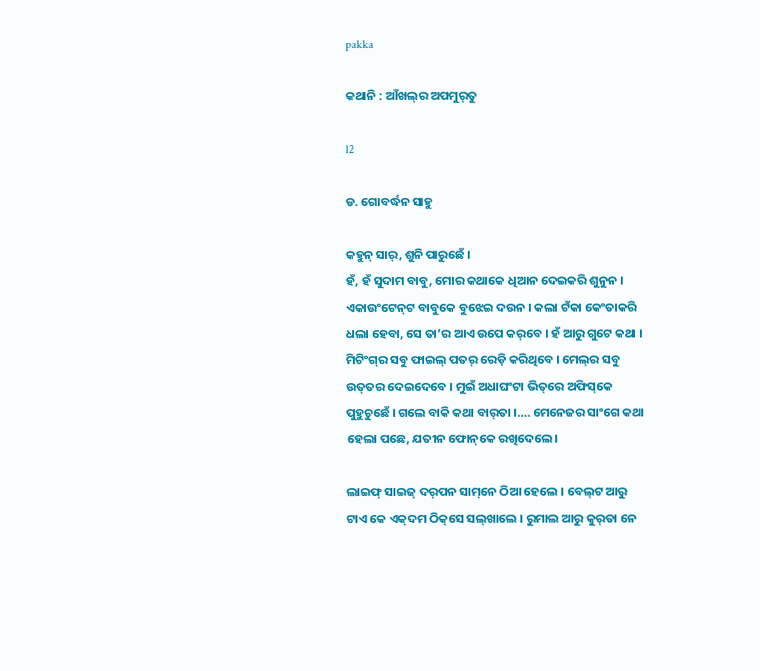pakka

କଥାନି : ଆଁଖଲ୍‌ର ଅପମୁର୍‌ତୁ

l2

ଡ. ଗୋବର୍ଦ୍ଧନ ସାହୁ

କହୁନ୍‌ ସାର୍‌, ଶୁନି ପାରୁଛେଁ ।
ହଁ, ହଁ ସୁଦାମ ବାବୁ, ମୋର କଥାକେ ଧିଆନ ଦେଇକରି ଶୁନୁନ । ଏକାଉଂଟେନ୍‌ଟ ବାବୁକେ ବୁଝେଇ ଦଉନ । କଲା ଟଁକା କେଂତାକରି ଧଲା ହେବା, ସେ ତା’ର ଆଏ ଉପେ କର୍‌ବେ । ହଁ ଆରୁ ଗୁଟେ କଥା । ମିଟିଂଗ୍‌ର ସବୁ ଫାଇଲ୍‌ ପତର୍‌ ରେଡ଼ି କରିଥିବେ । ମେଲ୍‌ର ସବୁ ଉତ୍‌ତର ଦେଇଦେବେ । ମୁଇଁ ଅଧାଘଂଟା ଭିତ୍‌ରେ ଅଫିସ୍‌କେ ପୁହୁଚୁଛେଁ । ଗଲେ ବାକି କଥା ବାର୍‌ତା ।…. ମେନେଜର ସାଂଗେ କଥା ହେଲା ପଛେ, ଯତୀନ ଫୋନ୍‌କେ ରଖିଦେଲେ ।

ଲାଇଫ୍‌ ସାଇଜ୍‌ ଦର୍‌ପନ ସାମ୍‌ନେ ଠିଆ ହେଲେ । ବେଲ୍‌ଟ ଆରୁ ଟାଏ କେ ଏକ୍‌ଦମ ଠିକ୍‌ସେ ସଲ୍‌ଖାଲେ । ରୁମାଲ ଆରୁ କୁର୍‌ତା ନେ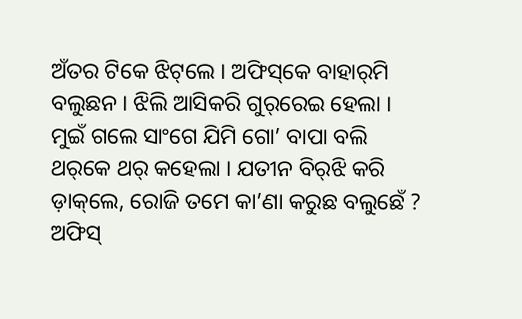ଅଁତର ଟିକେ ଝିଟ୍‌ଲେ । ଅଫିସ୍‌କେ ବାହାର୍‌ମି ବଲୁଛନ । ଝିଲି ଆସିକରି ଗୁର୍‌ରେଇ ହେଲା । ମୁଇଁ ଗଲେ ସାଂଗେ ଯିମି ଗୋ’ ବାପା ବଲି ଥର୍‌କେ ଥର୍‌ କହେଲା । ଯତୀନ ବିର୍‌ଝି କରି ଡ଼ାକ୍‌ଲେ, ରୋଜି ତମେ କା’ଣା କରୁଛ ବଲୁଛେଁ ? ଅଫିସ୍‌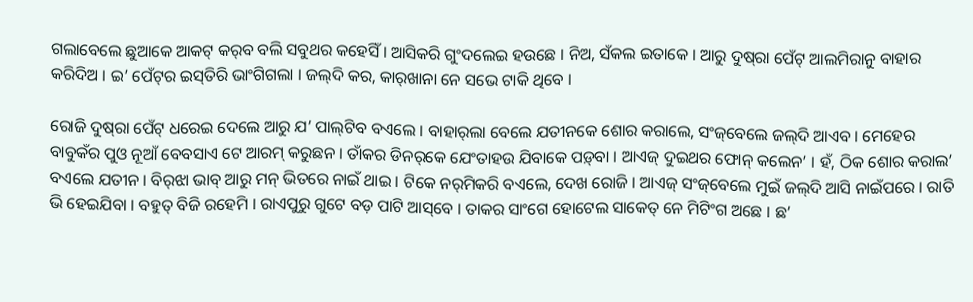ଗଲାବେଲେ ଛୁଆକେ ଆକଟ୍‌ କର୍‌ବ ବଲି ସବୁଥର କହେସିଁ । ଆସିକରି ଗୁଂଦଲେଇ ହଉଛେ । ନିଅ, ସଁକଲ ଇତାକେ । ଆରୁ ଦୁଷ୍‌ରା ପେଁଟ୍‌ ଆଲମିରାନୁ ବାହାର କରିଦିଅ । ଇ’ ପେଁଟ୍‌ର ଇସ୍‌ତିରି ଭାଂଗିଗଲା । ଜଲ୍‌ଦି କର, କାର୍‌ଖାନା ନେ ସଭେ ଟାକି ଥିବେ ।

ରୋଜି ଦୁଷ୍‌ରା ପେଁଟ୍‌ ଧରେଇ ଦେଲେ ଆରୁ ଯ’ ପାଲ୍‌ଟିବ ବଏଲେ । ବାହାର୍‌ଲା ବେଲେ ଯତୀନକେ ଶୋର କରାଲେ, ସଂଜ୍‌ବେଲେ ଜଲ୍‌ଦି ଆଏବ । ମେହେର ବାବୁକଁର ପୁଓ ନୂଆଁ ବେବସାଏ ଟେ ଆରମ୍‌ କରୁଛନ । ତାଁକର ଡିନର୍‌କେ ଯେଂତାହଉ ଯିବାକେ ପଡ଼୍‌ବା । ଆଏଜ୍‌ ଦୁଇଥର ଫୋନ୍‌ କଲେନ’ । ହଁ, ଠିକ ଶୋର କରାଲ’ ବଏଲେ ଯତୀନ । ବିର୍‌ଝା ଭାବ୍‌ ଆରୁ ମନ୍‌ ଭିତରେ ନାଇଁ ଥାଇ । ଟିକେ ନର୍‌ମିକରି ବଏଲେ, ଦେଖ ରୋଜି । ଆଏଜ୍‌ ସଂଜ୍‌ବେଲେ ମୁଇଁ ଜଲ୍‌ଦି ଆସି ନାଇଁପରେ । ରାତି ଭି ହେଇଯିବା । ବହୁତ୍‌ ବିଜି ରହେମି । ରାଏପୁରୁ ଗୁଟେ ବଡ଼ ପାଟି ଆସ୍‌ବେ । ତାକର ସାଂଗେ ହୋଟେଲ ସାକେତ୍‌ ନେ ମିଟିଂଗ ଅଛେ । ଛ’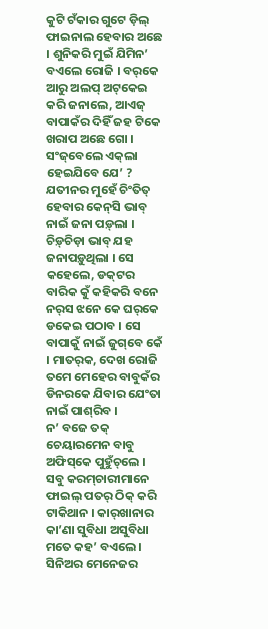କୁଟି ଟଁକାର ଗୁଟେ ଡ଼ିଲ୍‌ ଫାଇନାଲ ହେବାର ଅଛେ । ଶୁନିକରି ମୁଇଁ ଯିମିନ’ ବଏଲେ ରୋଜି । ବର୍‌କେ ଆରୁ ଅଲପ୍‌ ଅଟ୍‌କେଇ କରି ଜନାଲେ, ଆଏଜ୍‌ ବାପାକଁର ଦିହିଁ ଜହ ଟିକେ ଖରାପ ଅଛେ ଗୋ । ସଂଜ୍‌ବେଲେ ଏକ୍‌ଲା ହେଇଯିବେ ଯେ’ ?
ଯତୀନର ମୁହେଁ ଚିଂତିତ୍‌ ହେବାର କେନ୍‌ସି ଭାବ୍‌ ନାଇଁ ଜନା ପଡ଼୍‌ଲା । ଚିଡ଼୍‌ଚିଡ଼ା ଭାବ୍‌ ଯହ ଜନାପଡ଼ୁଥିଲା । ସେ କହେଲେ, ଡକ୍‌ଟର ବାରିକ କୁଁ କହିକରି ବନେ ନର୍‌ସ ଝନେ କେ ଘର୍‌କେ ଡକେଇ ପଠାବ । ସେ ବାପାକୁଁ ନାଇଁ ଜୁଗ୍‌ବେ କେଁ । ମାତର୍‌କ, ଦେଖ ରୋଜି ତମେ ମେହେର ବାବୁକଁର ଡିନରକେ ଯିବାର ଯେଂତା ନାଇଁ ପାଶ୍‌ରିବ ।
ନ’ ବଜେ ତକ୍‌ ଚେୟାରମେନ ବାବୁ ଅଫିସ୍‌କେ ପୁହୁଁଚ୍‌ଲେ । ସବୁ କରମ୍‌ଚାରୀମାନେ ଫାଇଲ୍‌ ପତର୍‌ ଠିକ୍‌ କରି ଟାକିଥାନ । କାର୍‌ଖାନାର କା’ଣା ସୁବିଧା ଅସୁବିଧା ମତେ କହ’ ବଏଲେ । ସିନିଅର ମେନେଜର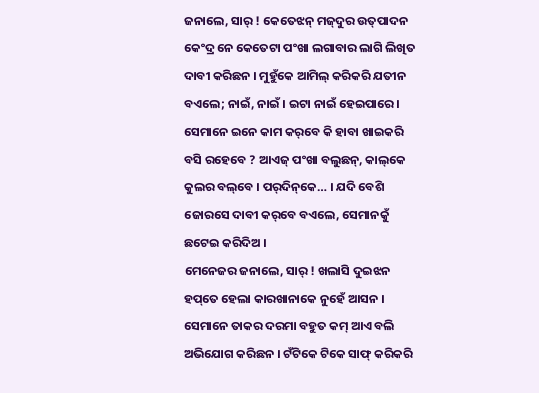ଜନାଲେ, ସାର୍‌ ! କେତେଝନ୍‌ ମଜ୍‌ଦୁର ଉତ୍‌ପାଦନ କେଂଦ୍ର ନେ କେତେଟା ପଂଖା ଲଗାବାର ଲାଗି ଲିଖିତ ଦାବୀ କରିଛନ । ମୁହୁଁକେ ଆମିଲ୍‌ କରିକରି ଯତୀନ ବଏଲେ; ନାଇଁ, ନାଇଁ । ଇଟା ନାଇଁ ହେଇପାରେ । ସେମାନେ ଇନେ କାମ କର୍‌ବେ କି ହାବା ଖାଇକରି ବସି ରହେବେ ? ଆଏଜ୍‌ ପଂଖା ବଲୁଛନ୍‌, କାଲ୍‌କେ କୁଲର ବଲ୍‌ବେ । ପର୍‌ଦିନ୍‌କେ… । ଯଦି ବେଶି ଜୋରସେ ଦାବୀ କର୍‌ବେ ବଏଲେ, ସେମାନକୁଁ ଛଟେଇ କରିଦିଅ ।
ମେନେଜର ଜନାଲେ, ସାର୍‌ ! ଖଲାସି ଦୁଇଝନ ହପ୍‌ତେ ହେଲା କାରଖାନାକେ ନୁହେଁ ଆସନ । ସେମାନେ ତାକର ଦରମା ବହୁତ କମ୍‌ ଆଏ ବଲି ଅଭିଯୋଗ କରିଛନ । ଟଁଟିକେ ଟିକେ ସାଫ୍‌ କରିକରି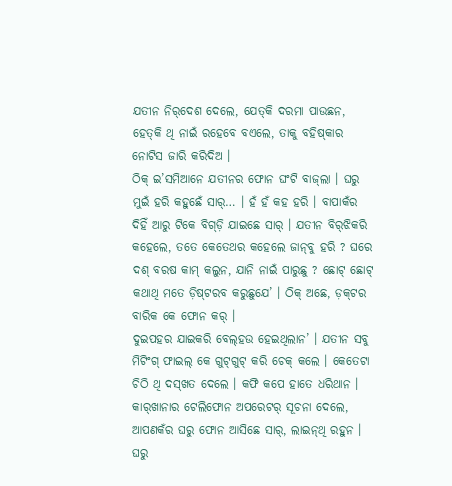ଯତୀନ ନିର୍‌ଦେଶ ଦେଲେ, ଯେତ୍‌କି ଦରମା ପାଉଛନ, ହେତ୍‌କି ଥି ନାଇଁ ରହେବେ ବଏଲେ, ତାକୁ ବହିଷ୍‌କାର ନୋଟିସ ଜାରି କରିଦିଅ ।
ଠିକ୍‌ ଇ’ସମିଆନେ ଯତୀନର ଫୋନ ଘଂଟି ବାଜ୍‌ଲା । ଘରୁ ମୁଇଁ ହରି କହୁଛେଁ ସାର୍‌… । ହଁ ହଁ କହ ହରି । ବାପାକଁର ଦିହିଁ ଆରୁ ଟିକେ ବିଗ୍‌ଡ଼ି ଯାଇଛେ ସାର୍‌ । ଯତୀନ ବିର୍‌ଝିକରି କହେଲେ, ତତେ କେତେଥର କହେଲେ ଜାନ୍‌ବୁ ହରି ? ଘରେ ଦଶ୍‌ ବରଷ କାମ୍‌ କଲୁନ, ଯାନି ନାଇଁ ପାରୁଛୁ ? ଛୋଟ୍‌ ଛୋଟ୍‌ କଥାଥି ମତେ ଡ଼ିଷ୍‌ଟରବ କରୁଛୁଯେ’ । ଠିକ୍‌ ଅଛେ, ଡ଼କ୍‌ଟର ବାରିକ କେ ଫୋନ କର୍‌ ।
ଦୁଇପହର ଯାଇକରି ବେଲ୍‌ହଉ ହେଇଥିଲାନ’ । ଯତୀନ ସବୁ ମିଟିଂଗ୍‌ ଫାଇଲ୍‌ କେ ଗୁଟ୍‌ଗୁଟ୍‌ କରି ଚେକ୍‌ କଲେ । କେତେଟା ଚିଠି ଥି ଦସ୍‌ଖତ ଦେଲେ । କଫି କପେ ହାତେ ଧରିଥାନ । କାର୍‌ଖାନାର ଟେଲିଫୋନ ଅପରେଟର୍‌ ସୂଚନା ଦେଲେ, ଆପଣକଁର ଘରୁ ଫୋନ ଆସିଛେ ସାର୍‌, ଲାଇନ୍‌ଥି ରହୁନ । ଘରୁ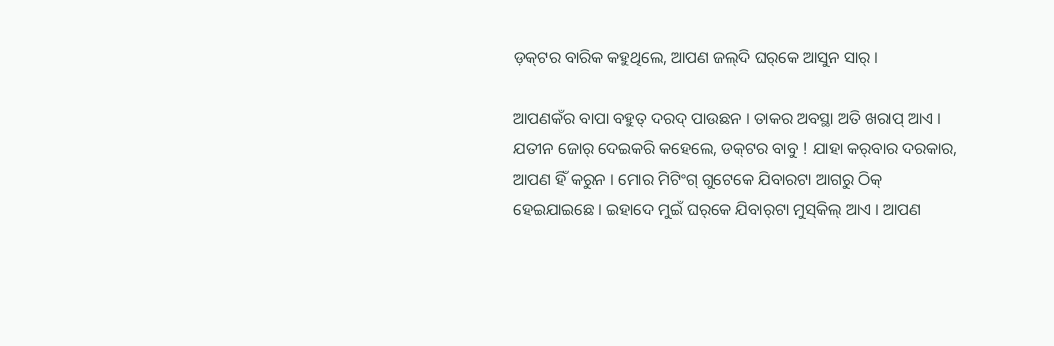ଡ଼କ୍‌ଟର ବାରିକ କହୁଥିଲେ, ଆପଣ ଜଲ୍‌ଦି ଘର୍‌କେ ଆସୁନ ସାର୍‌ ।

ଆପଣକଁର ବାପା ବହୁତ୍‌ ଦରଦ୍‌ ପାଉଛନ । ତାକର ଅବସ୍ଥା ଅତି ଖରାପ୍‌ ଆଏ । ଯତୀନ ଜୋର୍‌ ଦେଇକରି କହେଲେ, ଡକ୍‌ଟର ବାବୁ ! ଯାହା କର୍‌ବାର ଦରକାର, ଆପଣ ହିଁ କରୁନ । ମୋର ମିଟିଂଗ୍‌ ଗୁଟେକେ ଯିବାରଟା ଆଗରୁ ଠିକ୍‌ ହେଇଯାଇଛେ । ଇହାଦେ ମୁଇଁ ଘର୍‌କେ ଯିବାର୍‌ଟା ମୁସ୍‌କିଲ୍‌ ଆଏ । ଆପଣ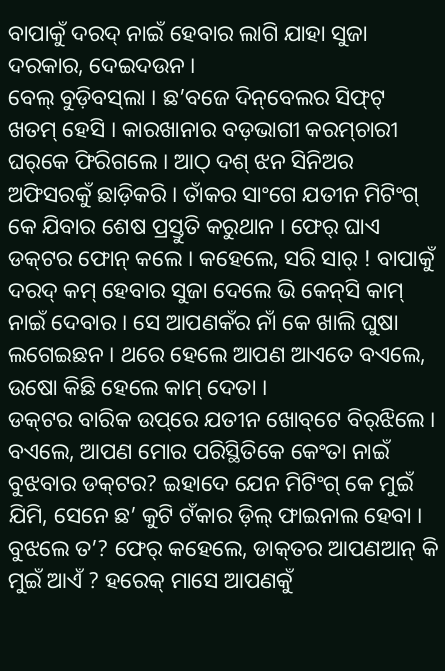ବାପାକୁଁ ଦରଦ୍‌ ନାଇଁ ହେବାର ଲାଗି ଯାହା ସୁଜା ଦରକାର, ଦେଇଦଉନ ।
ବେଲ୍‌ ବୁଡ଼ିବସ୍‌ଲା । ଛ’ବଜେ ଦିନ୍‌ବେଲର ସିଫ୍‌ଟ୍‌ ଖତମ୍‌ ହେସି । କାରଖାନାର ବଡ଼ଭାଗୀ କରମ୍‌ଚାରୀ ଘର୍‌କେ ଫିରିଗଲେ । ଆଠ୍‌ ଦଶ୍‌ ଝନ ସିନିଅର ଅଫିସରକୁଁ ଛାଡ଼ିକରି । ତାଁକର ସାଂଗେ ଯତୀନ ମିଟିଂଗ୍‌ କେ ଯିବାର ଶେଷ ପ୍ରସ୍ତୁତି କରୁଥାନ । ଫେର୍‌ ଘାଏ ଡକ୍‌ଟର ଫୋନ୍‌ କଲେ । କହେଲେ, ସରି ସାର୍‌ ! ବାପାକୁଁ ଦରଦ୍‌ କମ୍‌ ହେବାର ସୁଜା ଦେଲେ ଭି କେନ୍‌ସି କାମ୍‌ ନାଇଁ ଦେବାର । ସେ ଆପଣକଁର ନାଁ କେ ଖାଲି ଘୁଷା ଲଗେଇଛନ । ଥରେ ହେଲେ ଆପଣ ଆଏତେ ବଏଲେ, ଉଷୋ କିଛି ହେଲେ କାମ୍‌ ଦେତା ।
ଡକ୍‌ଟର ବାରିକ ଉପ୍‌ରେ ଯତୀନ ଖୋବ୍‌ଟେ ବିର୍‌ଝିଲେ । ବଏଲେ, ଆପଣ ମୋର ପରିସ୍ଥିତିକେ କେଂତା ନାଇଁ ବୁଝବାର ଡକ୍‌ଟର? ଇହାଦେ ଯେନ ମିଟିଂଗ୍‌ କେ ମୁଇଁ ଯିମି, ସେନେ ଛ’ କୁଟି ଟଁକାର ଡ଼ିଲ୍‌ ଫାଇନାଲ ହେବା । ବୁଝଲେ ତ’? ଫେର୍‌ କହେଲେ, ଡାକ୍‌ତର ଆପଣଆନ୍‌ କି ମୁଇଁ ଆଏଁ ? ହରେକ୍‌ ମାସେ ଆପଣକୁଁ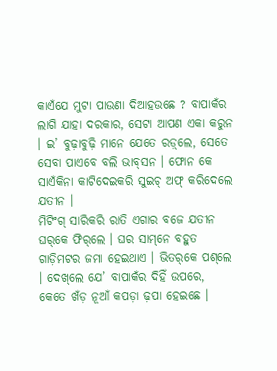କାଏଁଯେ ମୁଟା ପାଉଣା ଦିଆହଉଛେ ? ବାପାକଁର ଲାଗି ଯାହା ଦରକାର, ସେଟା ଆପଣ ଏକା କରୁନ । ଇ’ ବୁଢ଼ାବୁଢ଼ି ମାନେ ଯେତେ ରଡ଼୍‌ଲେ, ସେତେ ସେବା ପାଏବେ ବଲି ଭାବ୍‌ସନ । ଫୋନ କେ ସାଏଁକିନା କାଟିଦେଇକରି ସୁଇଚ୍‌ ଅଫ୍‌ କରିଦେଲେ ଯତୀନ ।
ମିଟିଂଗ୍‌ ସାରିକରି ରାତି ଏଗାର ବଜେ ଯତୀନ ଘର୍‌କେ ଫିର୍‌ଲେ । ଘର ସାମ୍‌ନେ ବହୁତ ଗାଡ଼ିମଟର ଜମା ହେଇଥାଏ । ଭିତର୍‌କେ ପଶ୍‌ଲେ । ଦେଖ୍‌ଲେ ଯେ’ ବାପାକଁର ଦିହିଁ ଉପରେ, କେତେ ଖଁଡ଼ ନୂଆଁ କପଡ଼ା ଢ଼ପା ହେଇଛେ ।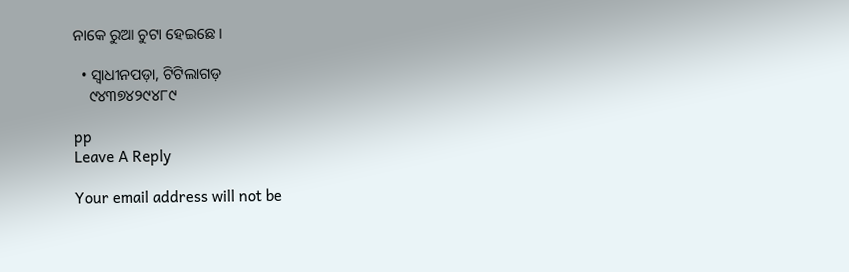ନାକେ ରୁଆ ଚୁଟା ହେଇଛେ ।

  • ସ୍ୱାଧୀନପଡ଼ା, ଟିଟିଲାଗଡ଼
    ୯୪୩୭୪୨୯୪୮୯

pp
Leave A Reply

Your email address will not be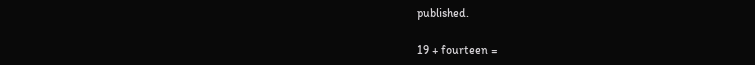published.

19 + fourteen =